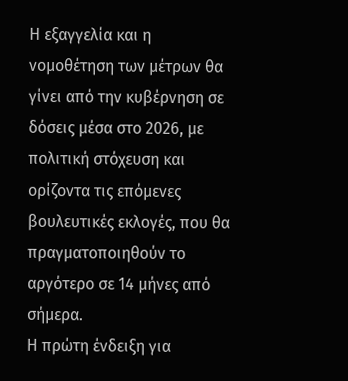Η εξαγγελία και η νομοθέτηση των μέτρων θα γίνει από την κυβέρνηση σε δόσεις μέσα στο 2026, με πολιτική στόχευση και ορίζοντα τις επόμενες βουλευτικές εκλογές, που θα πραγματοποιηθούν το αργότερο σε 14 μήνες από σήμερα.
Η πρώτη ένδειξη για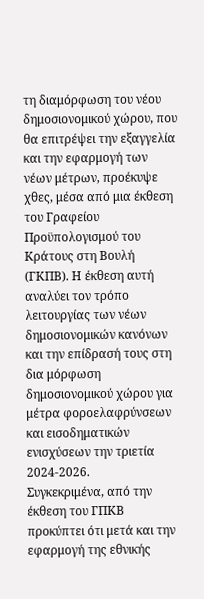τη διαμόρφωση του νέου δημοσιονομικού χώρου, που θα επιτρέψει την εξαγγελία και την εφαρμογή των νέων μέτρων, προέκυψε χθες, μέσα από μια έκθεση του Γραφείου Προϋπολογισμού του Κράτους στη Βουλή (ΓΚΠΒ). Η έκθεση αυτή αναλύει τον τρόπο λειτουργίας των νέων δημοσιονομικών κανόνων και την επίδρασή τους στη δια μόρφωση δημοσιονομικού χώρου για μέτρα φοροελαφρύνσεων και εισοδηματικών ενισχύσεων την τριετία 2024-2026.
Συγκεκριμένα, από την έκθεση του ΓΠΚΒ προκύπτει ότι μετά και την εφαρμογή της εθνικής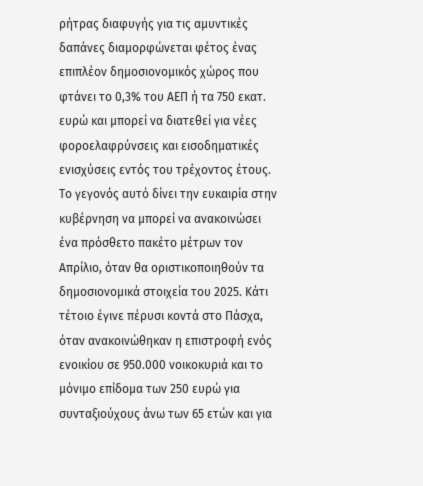ρήτρας διαφυγής για τις αμυντικές δαπάνες διαμορφώνεται φέτος ένας επιπλέον δημοσιονομικός χώρος που φτάνει το 0,3% του ΑΕΠ ή τα 750 εκατ. ευρώ και μπορεί να διατεθεί για νέες φοροελαφρύνσεις και εισοδηματικές ενισχύσεις εντός του τρέχοντος έτους. Το γεγονός αυτό δίνει την ευκαιρία στην κυβέρνηση να μπορεί να ανακοινώσει ένα πρόσθετο πακέτο μέτρων τον Απρίλιο, όταν θα οριστικοποιηθούν τα δημοσιονομικά στοιχεία του 2025. Κάτι τέτοιο έγινε πέρυσι κοντά στο Πάσχα, όταν ανακοινώθηκαν η επιστροφή ενός ενοικίου σε 950.000 νοικοκυριά και το μόνιμο επίδομα των 250 ευρώ για συνταξιούχους άνω των 65 ετών και για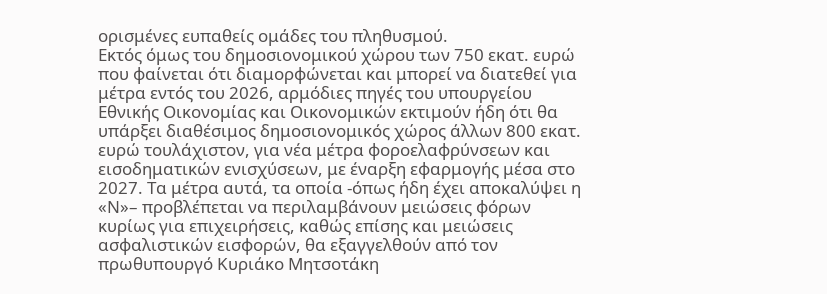ορισμένες ευπαθείς ομάδες του πληθυσμού.
Εκτός όμως του δημοσιονομικού χώρου των 750 εκατ. ευρώ που φαίνεται ότι διαμορφώνεται και μπορεί να διατεθεί για μέτρα εντός του 2026, αρμόδιες πηγές του υπουργείου Εθνικής Οικονομίας και Οικονομικών εκτιμούν ήδη ότι θα υπάρξει διαθέσιμος δημοσιονομικός χώρος άλλων 800 εκατ. ευρώ τουλάχιστον, για νέα μέτρα φοροελαφρύνσεων και εισοδηματικών ενισχύσεων, με έναρξη εφαρμογής μέσα στο 2027. Τα μέτρα αυτά, τα οποία -όπως ήδη έχει αποκαλύψει η «Ν»– προβλέπεται να περιλαμβάνουν μειώσεις φόρων κυρίως για επιχειρήσεις, καθώς επίσης και μειώσεις ασφαλιστικών εισφορών, θα εξαγγελθούν από τον πρωθυπουργό Κυριάκο Μητσοτάκη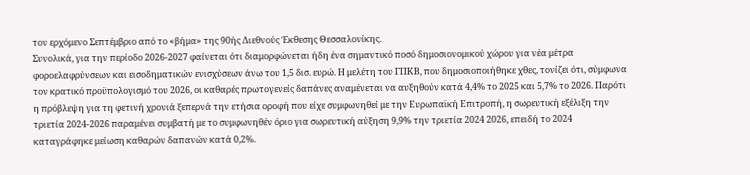τον ερχόμενο Σεπτέμβριο από το «βήμα» της 90ής Διεθνούς Έκθεσης Θεσσαλονίκης.
Συνολικά, για την περίοδο 2026-2027 φαίνεται ότι διαμορφώνεται ήδη ένα σημαντικό ποσό δημοσιονομικού χώρου για νέα μέτρα φοροελαφρύνσεων και εισοδηματικών ενισχύσεων άνω του 1,5 δισ. ευρώ. Η μελέτη του ΓΠΚΒ, που δημοσιοποιήθηκε χθες, τονίζει ότι, σύμφωνα τον κρατικό προϋπολογισμό του 2026, οι καθαρές πρωτογενείς δαπάνες αναμένεται να αυξηθούν κατά 4,4% το 2025 και 5,7% το 2026. Παρότι η πρόβλεψη για τη φετινή χρονιά ξεπερνά την ετήσια οροφή που είχε συμφωνηθεί με την Ευρωπαϊκή Επιτροπή, η σωρευτική εξέλιξη την τριετία 2024-2026 παραμένει συμβατή με το συμφωνηθέν όριο για σωρευτική αύξηση 9,9% την τριετία 2024 2026, επειδή το 2024 καταγράφηκε μείωση καθαρών δαπανών κατά 0,2%.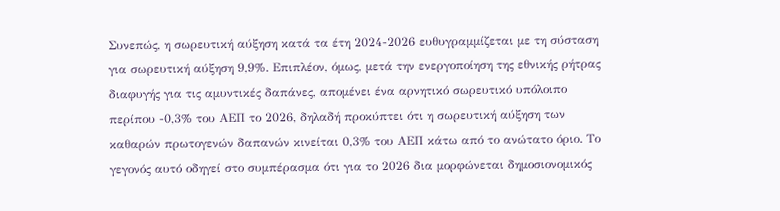Συνεπώς, η σωρευτική αύξηση κατά τα έτη 2024-2026 ευθυγραμμίζεται με τη σύσταση για σωρευτική αύξηση 9,9%. Επιπλέον, όμως, μετά την ενεργοποίηση της εθνικής ρήτρας διαφυγής για τις αμυντικές δαπάνες, απομένει ένα αρνητικό σωρευτικό υπόλοιπο περίπου -0,3% του ΑΕΠ το 2026, δηλαδή προκύπτει ότι η σωρευτική αύξηση των καθαρών πρωτογενών δαπανών κινείται 0,3% του ΑΕΠ κάτω από το ανώτατο όριο. Το γεγονός αυτό οδηγεί στο συμπέρασμα ότι για το 2026 δια μορφώνεται δημοσιονομικός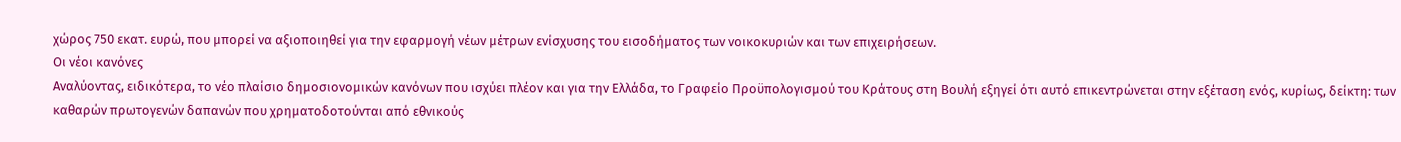χώρος 750 εκατ. ευρώ, που μπορεί να αξιοποιηθεί για την εφαρμογή νέων μέτρων ενίσχυσης του εισοδήματος των νοικοκυριών και των επιχειρήσεων.
Οι νέοι κανόνες
Αναλύοντας, ειδικότερα, το νέο πλαίσιο δημοσιονομικών κανόνων που ισχύει πλέον και για την Ελλάδα, το Γραφείο Προϋπολογισμού του Κράτους στη Βουλή εξηγεί ότι αυτό επικεντρώνεται στην εξέταση ενός, κυρίως, δείκτη: των καθαρών πρωτογενών δαπανών που χρηματοδοτούνται από εθνικούς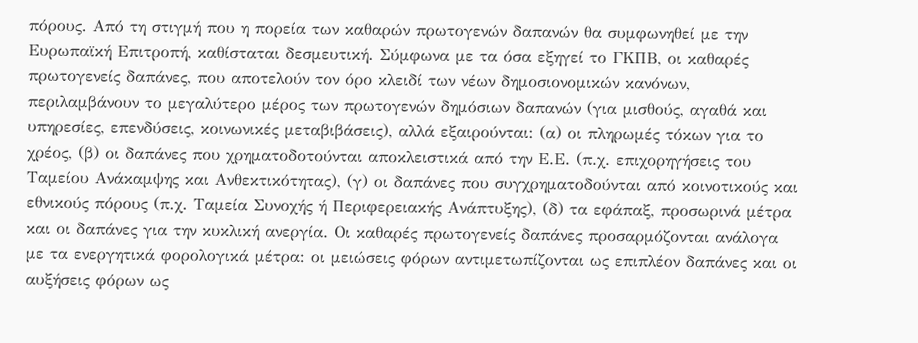πόρους. Από τη στιγμή που η πορεία των καθαρών πρωτογενών δαπανών θα συμφωνηθεί με την Ευρωπαϊκή Επιτροπή, καθίσταται δεσμευτική. Σύμφωνα με τα όσα εξηγεί το ΓΚΠΒ, οι καθαρές πρωτογενείς δαπάνες, που αποτελούν τον όρο κλειδί των νέων δημοσιονομικών κανόνων, περιλαμβάνουν το μεγαλύτερο μέρος των πρωτογενών δημόσιων δαπανών (για μισθούς, αγαθά και υπηρεσίες, επενδύσεις, κοινωνικές μεταβιβάσεις), αλλά εξαιρούνται: (α) οι πληρωμές τόκων για το χρέος, (β) οι δαπάνες που χρηματοδοτούνται αποκλειστικά από την Ε.Ε. (π.χ. επιχορηγήσεις του Ταμείου Ανάκαμψης και Ανθεκτικότητας), (γ) οι δαπάνες που συγχρηματοδούνται από κοινοτικούς και εθνικούς πόρους (π.χ. Ταμεία Συνοχής ή Περιφερειακής Ανάπτυξης), (δ) τα εφάπαξ, προσωρινά μέτρα και οι δαπάνες για την κυκλική ανεργία. Οι καθαρές πρωτογενείς δαπάνες προσαρμόζονται ανάλογα με τα ενεργητικά φορολογικά μέτρα: οι μειώσεις φόρων αντιμετωπίζονται ως επιπλέον δαπάνες και οι αυξήσεις φόρων ως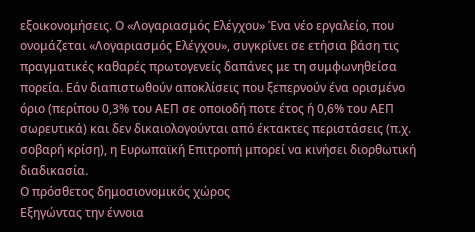εξοικονομήσεις. Ο «Λογαριασμός Ελέγχου» Ένα νέο εργαλείο, που ονομάζεται «Λογαριασμός Ελέγχου», συγκρίνει σε ετήσια βάση τις πραγματικές καθαρές πρωτογενείς δαπάνες με τη συμφωνηθείσα πορεία. Εάν διαπιστωθούν αποκλίσεις που ξεπερνούν ένα ορισμένο όριο (περίπου 0,3% του ΑΕΠ σε οποιοδή ποτε έτος ή 0,6% του ΑΕΠ σωρευτικά) και δεν δικαιολογούνται από έκτακτες περιστάσεις (π.χ. σοβαρή κρίση), η Ευρωπαϊκή Επιτροπή μπορεί να κινήσει διορθωτική διαδικασία.
Ο πρόσθετος δημοσιονομικός χώρος
Εξηγώντας την έννοια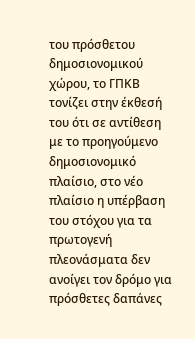του πρόσθετου δημοσιονομικού χώρου, το ΓΠΚΒ τονίζει στην έκθεσή του ότι σε αντίθεση με το προηγούμενο δημοσιονομικό πλαίσιο, στο νέο πλαίσιο η υπέρβαση του στόχου για τα πρωτογενή πλεονάσματα δεν ανοίγει τον δρόμο για πρόσθετες δαπάνες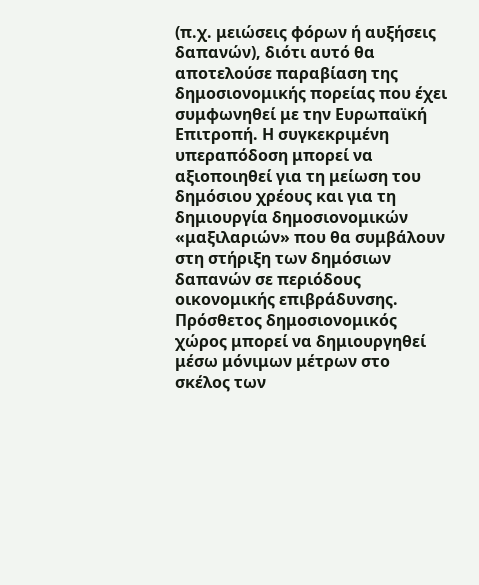(π.χ. μειώσεις φόρων ή αυξήσεις δαπανών), διότι αυτό θα αποτελούσε παραβίαση της δημοσιονομικής πορείας που έχει συμφωνηθεί με την Ευρωπαϊκή Επιτροπή. Η συγκεκριμένη υπεραπόδοση μπορεί να αξιοποιηθεί για τη μείωση του δημόσιου χρέους και για τη δημιουργία δημοσιονομικών «μαξιλαριών» που θα συμβάλουν στη στήριξη των δημόσιων δαπανών σε περιόδους οικονομικής επιβράδυνσης. Πρόσθετος δημοσιονομικός χώρος μπορεί να δημιουργηθεί μέσω μόνιμων μέτρων στο σκέλος των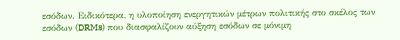εσόδων. Ειδικότερα, η υλοποίηση ενεργητικών μέτρων πολιτικής στο σκέλος των εσόδων (DRMs) που διασφαλίζουν αύξηση εσόδων σε μόνιμη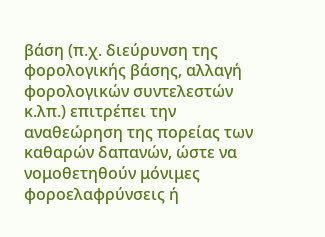βάση (π.χ. διεύρυνση της φορολογικής βάσης, αλλαγή φορολογικών συντελεστών κ.λπ.) επιτρέπει την αναθεώρηση της πορείας των καθαρών δαπανών, ώστε να νομοθετηθούν μόνιμες φοροελαφρύνσεις ή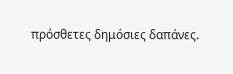πρόσθετες δημόσιες δαπάνες.